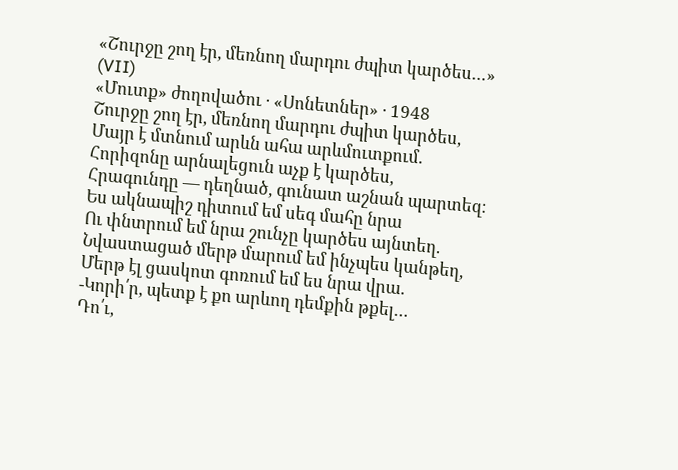«Շուրջը շող էր, մեռնող մարդու ժպիտ կարծես…»
(VII)
«Մուտք» ժողովածու · «Սոնետներ» · 1948
Շուրջը շող էր, մեռնող մարդու ժպիտ կարծես,
Մայր է մտնում արևն ահա արևմուտքում.
Հորիզոնը արնալեցուն աչք է կարծես,
Հրագունդը — դեղնած, գունատ աշնան պարտեզ։
Ես ակնապիշ դիտում եմ սեգ մահը նրա
Ու փնտրում եմ նրա շունչը կարծես այնտեղ.
Նվաստացած մերթ մարում եմ ինչպես կանթեղ,
Մերթ էլ ցասկոտ գոռում եմ ես նրա վրա.
-Կորի՛ր, պետք է քո արևող դեմքին թքել…
Դո՛ւ,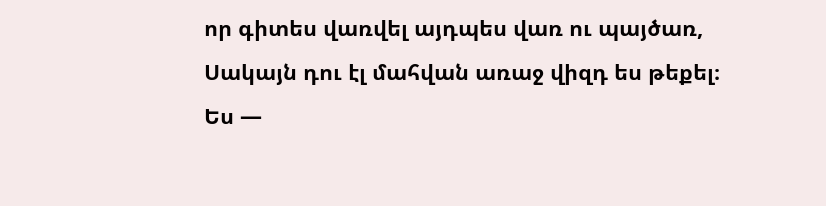որ գիտես վառվել այդպես վառ ու պայծառ,
Սակայն դու էլ մահվան առաջ վիզդ ես թեքել։
Ես —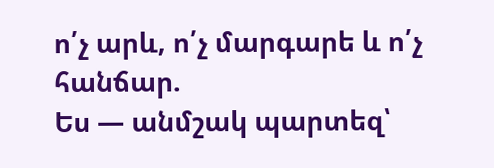ո՛չ արև, ո՛չ մարգարե և ո՛չ հանճար.
Ես — անմշակ պարտեզ՝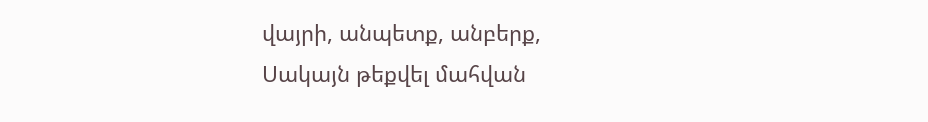վայրի, անպետք, անբերք,
Սակայն թեքվել մահվան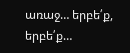առաջ… երբե՛ք, երբե՛ք…